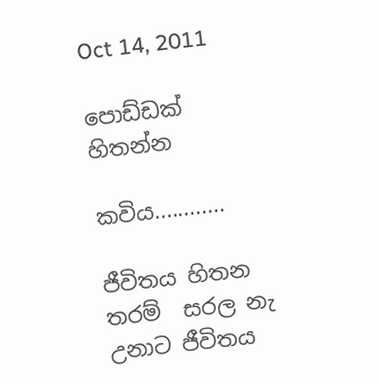Oct 14, 2011

පොඩ්ඩක් හිතන්න

කවිය............

ජීවිතය හිතන  තරම්  සරල නැ උනාට ජීවිතය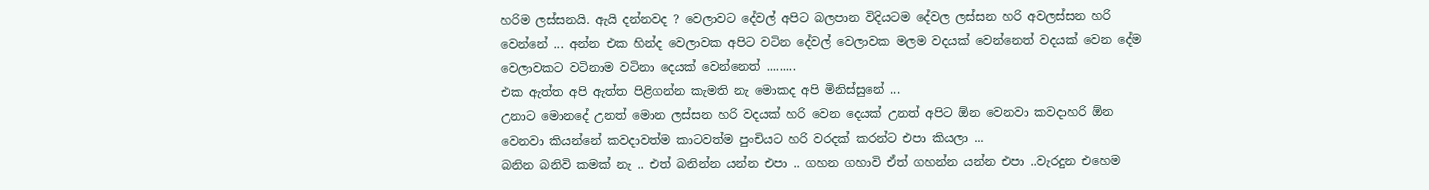හරිම ලස්සනයි. ඇයි දන්නවද ? වෙලාවට දේවල් අපිට බලපාන විදියටම දේවල ලස්සන හරි අවලස්සන හරි වෙන්නේ ... අන්න එක හින්ද වෙලාවක අපිට වටින දේවල් වෙලාවක මලම වදයක් වෙන්නෙත් වදයක් වෙන දේම වෙලාවකට වටිනාම වටිනා දෙයක් වෙන්නෙත් .........
එක ඇත්ත අපි ඇත්ත පිළිගන්න කැමති නැ මොකද අපි මිනිස්සුනේ ...
උනාට මොනදේ උනත් මොන ලස්සන හරි වදයක් හරි වෙන දෙයක් උනත් අපිට ඕන වෙනවා කවදාහරි ඕන වෙනවා කියන්නේ කවදාවත්ම කාටවත්ම පුංචියට හරි වරදක් කරන්ට එපා කියලා ...
බනින බනිවි කමක් නැ .. එත් බනින්න යන්න එපා .. ගහන ගහාවි ඒත් ගහන්න යන්න එපා ..වැරදුන එහෙම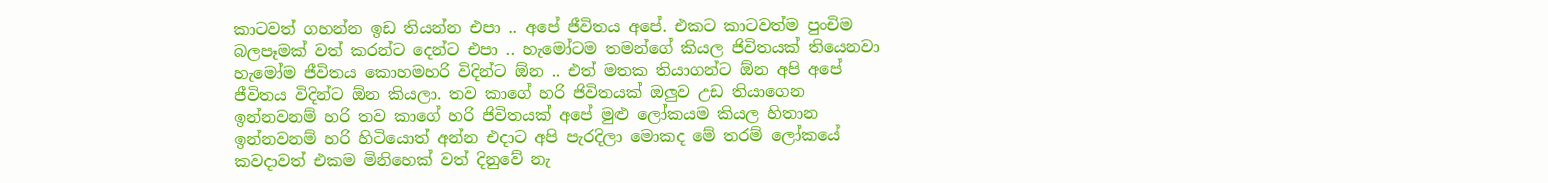කාටවත් ගහන්න ඉඩ තියන්න එපා .. අපේ ජීවිතය අපේ. එකට කාටවත්ම පුංචිම බලපෑමක් වත් කරන්ට දෙන්ට එපා .. හැමෝටම තමන්ගේ කියල ජිවිතයක් තියෙනවා හැමෝම ජීවිතය කොහමහරි විදින්ට ඕන .. එත් මතක තියාගන්ට ඕන අපි අපේ ජීවිතය විදින්ට ඕන කියලා. තව කාගේ හරි ජිවිතයක් ඔලුව උඩ තියාගෙන ඉන්නවනම් හරි තව කාගේ හරි ජිවිතයක් අපේ මුළු ලෝකයම කියල හිතාන ඉන්නවනම් හරි හිටියොත් අන්න එදාට අපි පැරදිලා මොකද මේ තරම් ලෝකයේ කවදාවත් එකම මිනිහෙක් වත් දිනුවේ නැ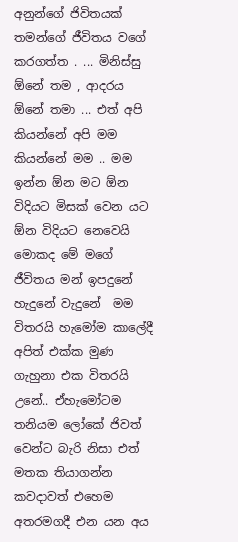අනුන්ගේ ජිවිතයක් තමන්ගේ ජීවිතය වගේ කරගත්ත . ... මිනිස්සු ඕනේ තම , ආදරය ඕනේ තමා ... එත් අපි කියන්නේ අපි මම කියන්නේ මම .. මම ඉන්න ඕන මට ඕන විදියට මිසක් වෙන යට ඕන විදියට නෙවෙයි මොකද මේ මගේ ජීවිතය මන් ඉපදුනේ හැදුනේ වැදුනේ  මම විතරයි හැමෝම කාලේදී අපිත් එක්ක මුණ ගැහුනා එක විතරයි උනේ.. ඒහැමෝටම තනියම ලෝකේ ජිවත් වෙන්ට බැරි නිසා එත් මතක තියාගන්න කවදාවත් එහෙම අතරමගදී එන යන අය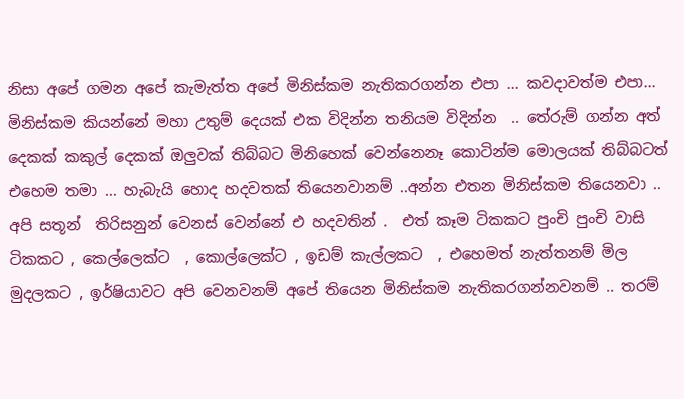නිසා අපේ ගමන අපේ කැමැත්ත අපේ මිනිස්කම නැතිකරගන්න එපා ... කවදාවත්ම එපා... මිනිස්කම කියන්නේ මහා උතුම් දෙයක් එක විදින්න තනියම විදින්න  .. තේරුම් ගන්න අත් දෙකක් කකුල් දෙකක් ඔලුවක් තිබ්බට මිනිහෙක් වෙන්නෙනෑ කොටින්ම මොලයක් තිබ්බටත් එහෙම තමා ... හැබැයි හොද හදවතක් තියෙනවානම් ..අන්න එතන මිනිස්කම තියෙනවා .. අපි සතූන්  තිරිසනුන් වෙනස් වෙන්නේ එ හදවතින් .  එත් කෑම ටිකකට පුංචි පුංචි වාසි ටිකකට , කෙල්ලෙක්ට  , කොල්ලෙක්ට , ඉඩම් කැල්ලකට  , එහෙමත් නැත්තනම් මිල මුදලකට , ඉර්ෂියාවට අපි වෙනවනම් අපේ තියෙන මිනිස්කම නැතිකරගන්නවනම් .. තරම්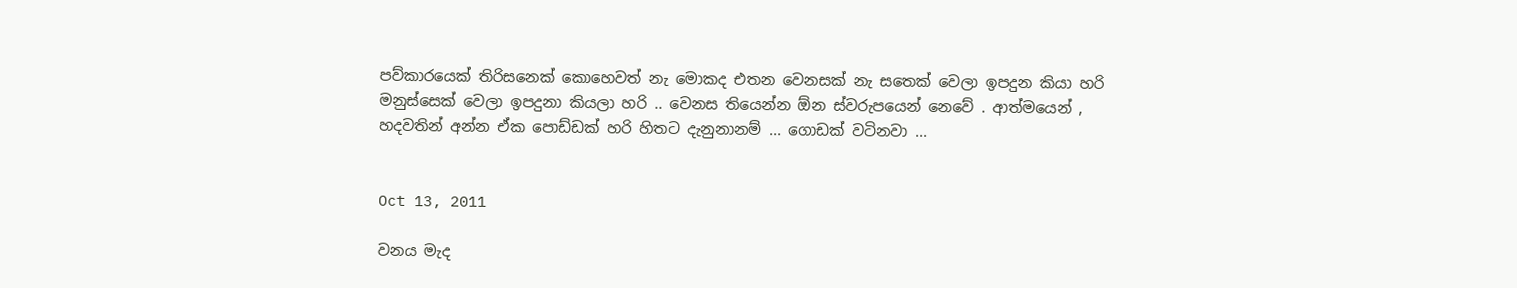පව්කාරයෙක් තිරිසනෙක් කොහෙවත් නැ මොකද එතන වෙනසක් නැ සතෙක් වෙලා ඉපදුන කියා හරි මනුස්සෙක් වෙලා ඉපදුනා කියලා හරි .. වෙනස තියෙන්න ඕන ස්වරුපයෙන් නෙවේ . ආත්මයෙන් , හදවතින් අන්න ඒක පොඩ්ඩක් හරි හිතට දැනුනානම් ... ගොඩක් වටිනවා ...


Oct 13, 2011

වනය මැද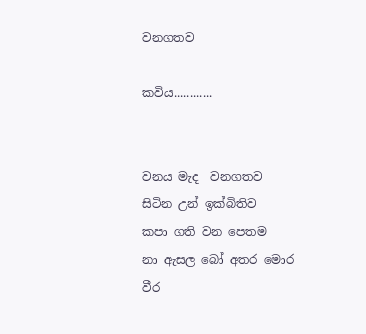වනගතව

කවිය............


වනය මැද  වනගතව සිටින උන් ඉක්බිතිව
කපා ගති වන පෙතම
නා ඇසල ‍‍බෝ අතර මොර වීර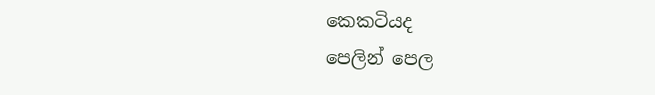කෙකටියද
පෙලින් පෙල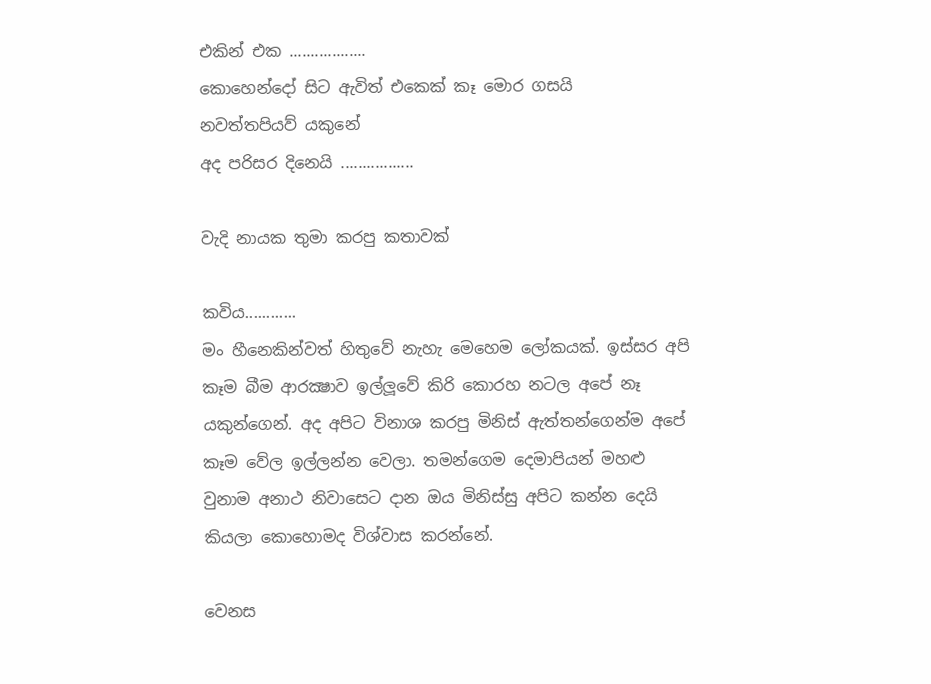එකින් එක ..................
කොහෙන්දෝ සිට ඇවිත් එකෙක් කෑ මොර ගසයි
නවත්තපියව් යකුනේ
අද පරිසර දිනෙයි .................

වැදි නායක තුමා කරපු කතාවක්

කවිය............
මං හීනෙකින්වත් හිතුවේ නැහැ මෙහෙම ලෝකයක්. ඉස්සර අපි
කෑම බීම ආරක්‍ෂාව ඉල්ලූවේ කිරි කොරහ නටල අපේ නෑ
යකුන්ගෙන්. අද අපිට විනාශ කරපු මිනිස් ඇත්තන්ගෙන්ම අපේ
කෑම වේල ඉල්ලන්න වෙලා. තමන්ගෙම දෙමාපියන් මහළු
වුනාම අනාථ නිවාසෙට දාන ඔය මිනිස්සු අපිට කන්න දෙයි
කියලා කොහොමද විශ්වාස කරන්නේ.

වෙනස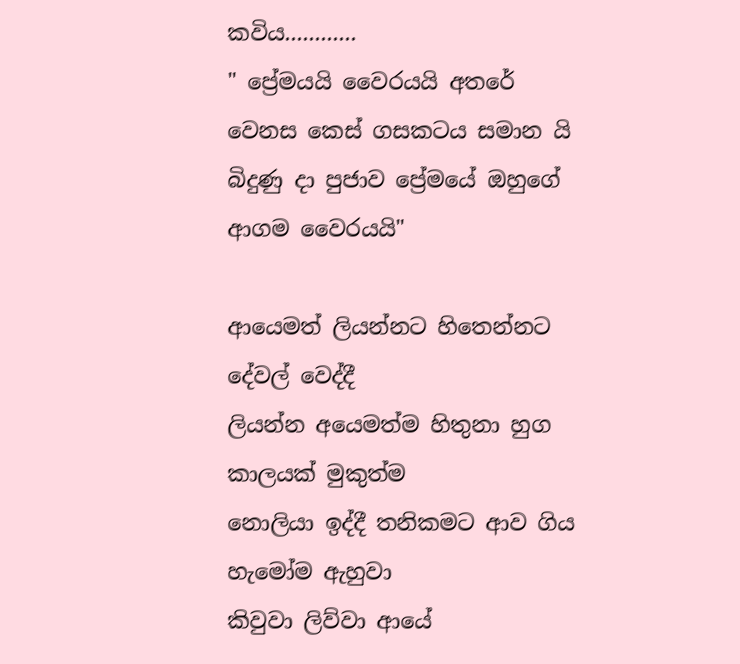කවිය............
" ප්‍රේමයයි වෛරයයි අතරේ වෙනස කෙස් ගසකටය සමාන යි
බිදුණු දා පුජාව ප්‍රේමයේ ඔහුගේ ආගම වෛරයයි"

ආයෙමත් ලියන්නට හිතෙන්නට දේවල් වෙද්දී
ලියන්න අයෙමත්ම හිතුනා හුග කාලයක් මුකුත්ම
නොලියා ඉද්දී තනිකමට ආව ගිය හැමෝම ඇහුවා
කිවුවා ලිව්වා ආයේ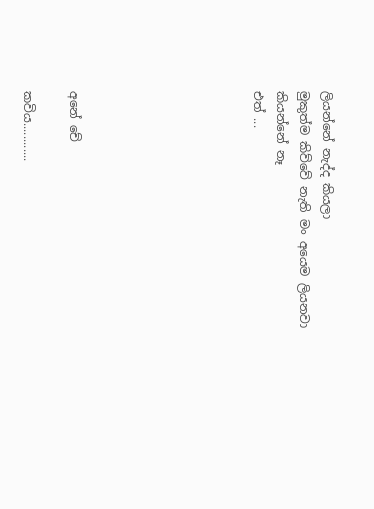ලියන්නේ නැද්ද කියලා
මුකුත්ම කිව්වේ නැති මං අ‍යෙම ලියනවා කියන්නේ නෑ
එත් ...







අනේ චේ

කවිය............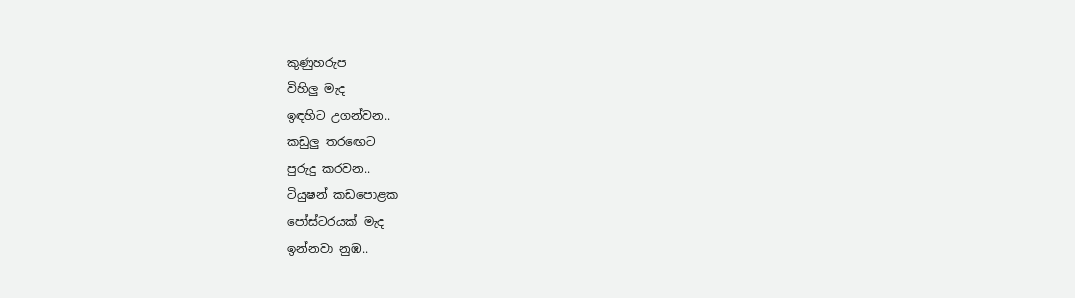කුණුහරුප
විහිලු මැද
ඉඳහිට උගන්වන..
කඩුලු තරඟෙට
පුරුදු කරවන..
ටියුෂන් කඩපොළක
පෝස්ටරයක් මැද
ඉන්නවා නුඹ..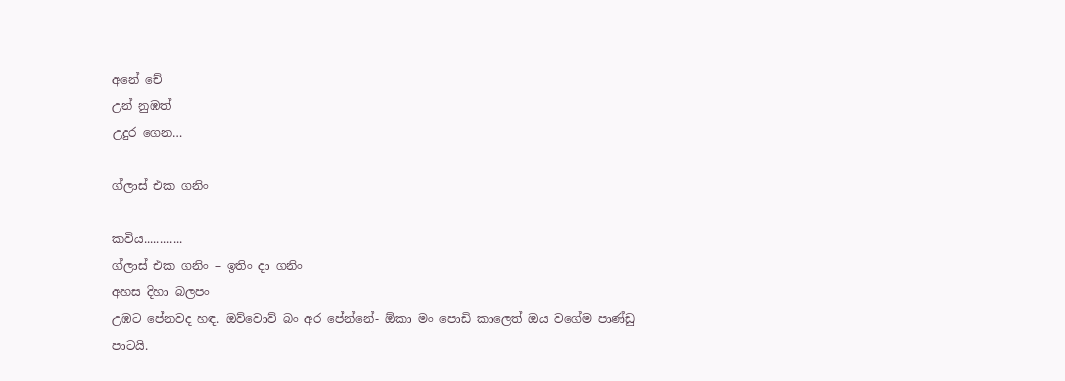අනේ චේ
උන් නුඹත්
උදුර ගෙන…

ග්ලාස් එක ගනිං

කවිය............
ග්ලාස් එක ගනිං – ඉතිං දා ගනිං
අහස දිහා බලපං
උඹට පේනවද හඳ. ඔව්වොව් බං අර පේන්නේ- ඕකා මං පොඩි කාලෙත් ඔය වගේම පාණ්ඩු පාටයි.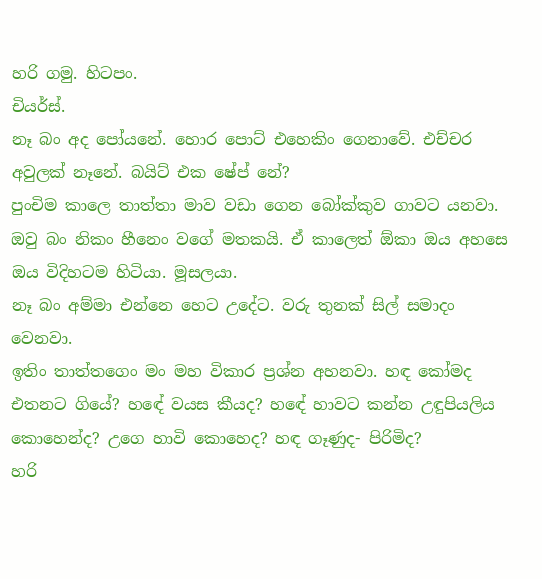හරි ගමු. හිටපං.
චියර්ස්.
නෑ බං අද පෝයනේ. හොර පොට් එහෙකිං ගෙනාවේ. එච්චර අවුලක් නෑනේ. බයිට් එක ෂේප් නේ?
පුංචිම කාලෙ තාත්තා මාව වඩා ගෙන බෝක්කුව ගාවට යනවා. ඔවු බං නිකං හීනෙං වගේ මතකයි. ඒ කාලෙත් ඕකා ඔය අහසෙ ඔය විදිහටම හිටියා. මූසලයා.
නෑ බං අම්මා එන්නෙ හෙට උදේට. වරු තුනක් සිල් සමාදං වෙනවා.
ඉතිං තාත්තගෙං මං මහ විකාර ප්‍රශ්න අහනවා. හඳ කෝමද එතනට ගියේ? හඳේ වයස කීයද? හඳේ හාවට කන්න උඳුපියලිය කොහෙන්ද? උගෙ හාවි කොහෙද? හඳ ගෑණුද- පිරිමිද?
හරි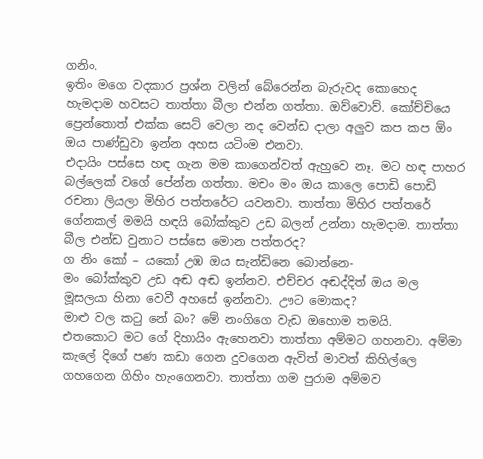ගනිං.
ඉතිං මගෙ වදකාර ප්‍රශ්න වලින් බේරෙන්න බැරුවද කොහෙද හැමදාම හවසට තාත්තා බීලා එන්න ගත්තා. ඔව්වොව්. කෝච්චියෙ ප්‍රෙන්තොත් එක්ක සෙට් වෙලා නද වෙන්ඩ දාලා අලුව කප කප ඕං ඔය පාණ්ඩුවා ඉන්න අහස යටිංම එනවා.
එදායිං පස්සෙ හඳ ගැන මම කාගෙන්වත් ඇහුවෙ නෑ. මට හඳ පාහර බල්ලෙක් වගේ පේන්න ගත්තා. මචං මං ඔය කාලෙ පොඩි පොඩි රචනා ලියලා මිහිර පත්තරේට යවනවා. තාත්තා මිහිර පත්තරේ ගේනකල් මමයි හඳයි බෝක්කුව උඩ බලන් උන්නා හැමදාම. තාත්තා බීල එන්ඩ වුනාට පස්සෙ මොන පත්තරද?
ග නිං කෝ – යකෝ උඹ ඔය සැන්ඩිනෙ බොන්නෙ-
මං බෝක්කුව උඩ අඬ අඬ ඉන්නව. එච්චර අඬද්දිත් ඔය මල මූසලයා හිනා වෙවී අහසේ ඉන්නවා. ඌට මොකද?
මාළු වල කටු නේ බං? මේ නංගිගෙ වැඩ ඔහොම තමයි.
එතකොට මට ගේ දිහායිං ඇහෙනවා තාත්තා අම්මට ගහනවා. අම්මා කැලේ දිගේ පණ කඩා ගෙන දුවගෙන ඇවිත් මාවත් කිහිල්ලෙ ගහගෙන ගිහිං හැංගෙනවා. තාත්තා ගම පුරාම අම්මව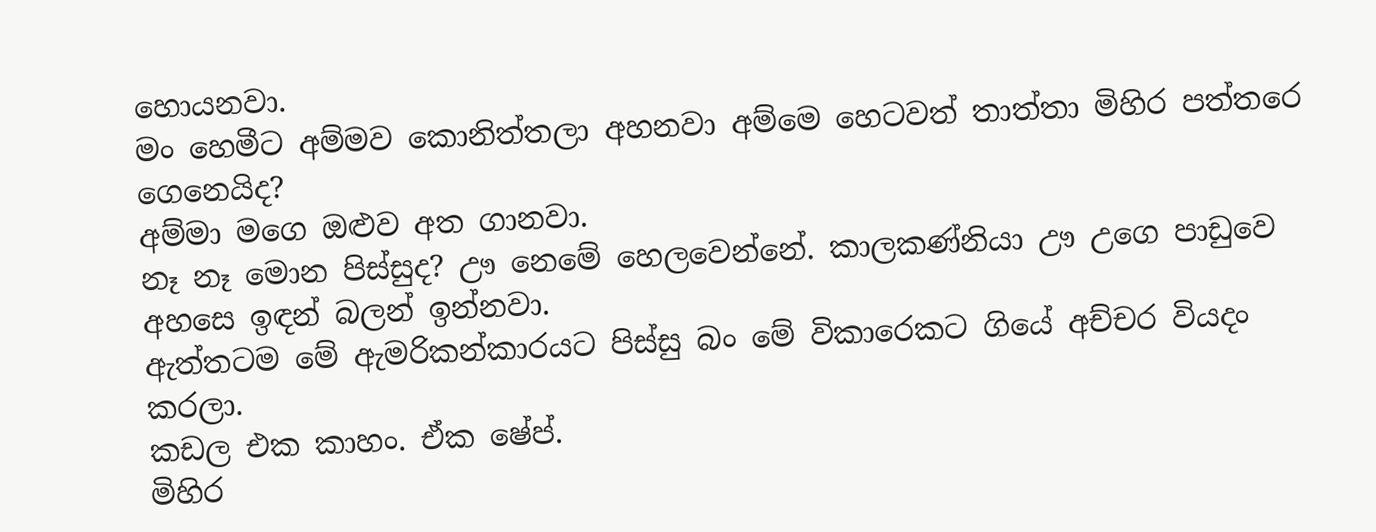හොයනවා.
මං හෙමීට අම්මව කොනිත්තලා අහනවා අම්මෙ හෙටවත් තාත්තා මිහිර පත්තරෙ ගෙනෙයිද?
අම්මා මගෙ ඔළුව අත ගානවා.
නෑ නෑ මොන පිස්සුද? ඌ නෙමේ හෙලවෙන්නේ. කාලකණ්නියා ඌ උගෙ පාඩුවෙ අහසෙ ඉඳන් බලන් ඉන්නවා.
ඇත්තටම මේ ඇමරිකන්කාරයට පිස්සු බං මේ විකාරෙකට ගියේ අච්චර වියදං කරලා.
කඩල එක කාහං. ඒක ෂේප්.
මිහිර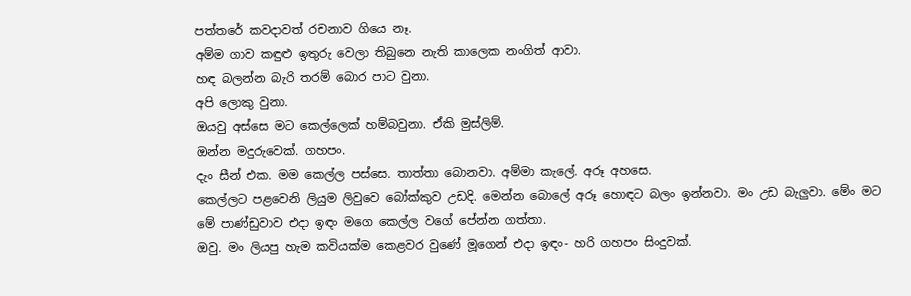පත්තරේ කවදාවත් රචනාව ගියෙ නෑ.
අම්ම ගාව කඳුළු ඉතුරු වෙලා තිබුනෙ නැති කාලෙක නංගිත් ආවා.
හඳ බලන්න බැරි තරම් බොර පාට වුනා.
අපි ලොකු වුනා.
ඔයවු අස්සෙ මට කෙල්ලෙක් හම්බවුනා. ඒකි මුස්ලිම්.
ඔන්න මදුරුවෙක්. ගහපං.
දැං සීන් එක. මම කෙල්ල පස්සෙ. තාත්තා බොනවා. අම්මා කැලේ. අරූ අහසෙ.
කෙල්ලට පළවෙනි ලියුම ලිවුවෙ බෝක්කුව උඩදි. මෙන්න බොලේ අරූ හොඳට බලං ඉන්නවා. මං උඩ බැලුවා. මේං මට මේ පාණ්ඩුවාව එදා ඉඳං මගෙ කෙල්ල වගේ පේන්න ගත්තා.
ඔවු. මං ලියපු හැම කවියක්ම කෙළවර වුණේ මූගෙන් එදා ඉඳං- හරි ගහපං සිංදුවක්.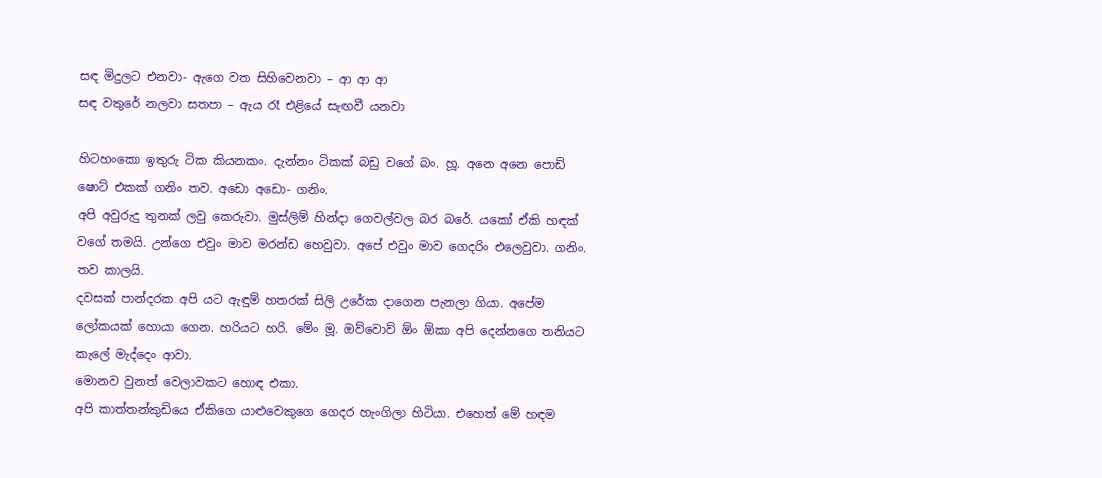සඳ මිදුලට එනවා- ඇගෙ වත සිහිවෙනවා – ආ ආ ආ
සඳ වතුරේ නලවා සතපා – ඇය රෑ එළියේ සැඟවී යනවා

හිටහංකො ඉතුරු ටික කියනකං. දැන්නං ටිකක් බඩු වගේ බං. හූ. අනෙ අනෙ පොඩි ෂොට් එකක් ගනිං තව. අඩො අඩො- ගනිං.
අපි අවුරුදු තුනක් ලවු කෙරුවා. මුස්ලිම් හින්දා ගෙවල්වල බර බරේ. යකෝ ඒකි හඳක් වගේ තමයි. උන්ගෙ එවුං මාව මරන්ඩ හෙවුවා. අපේ එවුං මාව ගෙදරිං එලෙවුවා. ගනිං. තව කාලයි.
දවසක් පාන්දරක අපි යට ඇඳුම් හතරක් සිලි උරේක දාගෙන පැනලා ගියා. අපේම ලෝකයක් හොයා ගෙන. හරියට හරි. මේං මූ. ඔව්වොව් ඕං ඕකා අපි දෙන්නගෙ තනියට කැලේ මැද්දෙං ආවා.
මොනව වුනත් වෙලාවකට හොඳ එකා.
අපි කාත්තන්කුඩියෙ ඒකිගෙ යාළුවෙකුගෙ ගෙදර හැංගිලා හිටියා. එහෙත් මේ හඳම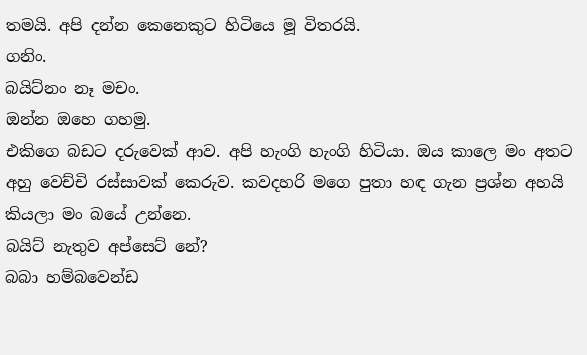තමයි. අපි දන්න කෙනෙකුට හිටියෙ මූ විතරයි.
ගනිං.
බයිට්නං නෑ මචං.
ඔන්න ඔහෙ ගහමු.
එකිගෙ බඩට දරුවෙක් ආව. අපි හැංගි හැංගි හිටියා. ඔය කාලෙ මං අතට අහු වෙච්චි රස්සාවක් කෙරුව. කවදහරි මගෙ පුතා හඳ ගැන ප්‍රශ්න අහයි කියලා මං බයේ උන්නෙ.
බයිට් නැතුව අප්සෙට් නේ?
බබා හම්බවෙන්ඩ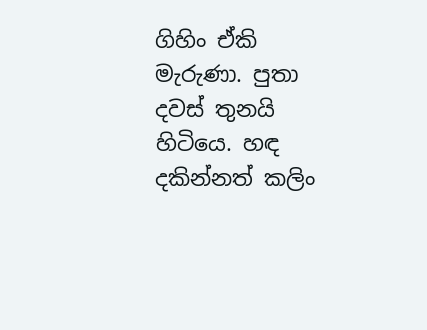ගිහිං ඒකි මැරුණා. පුතා දවස් තුනයි හිටියෙ. හඳ දකින්නත් කලිං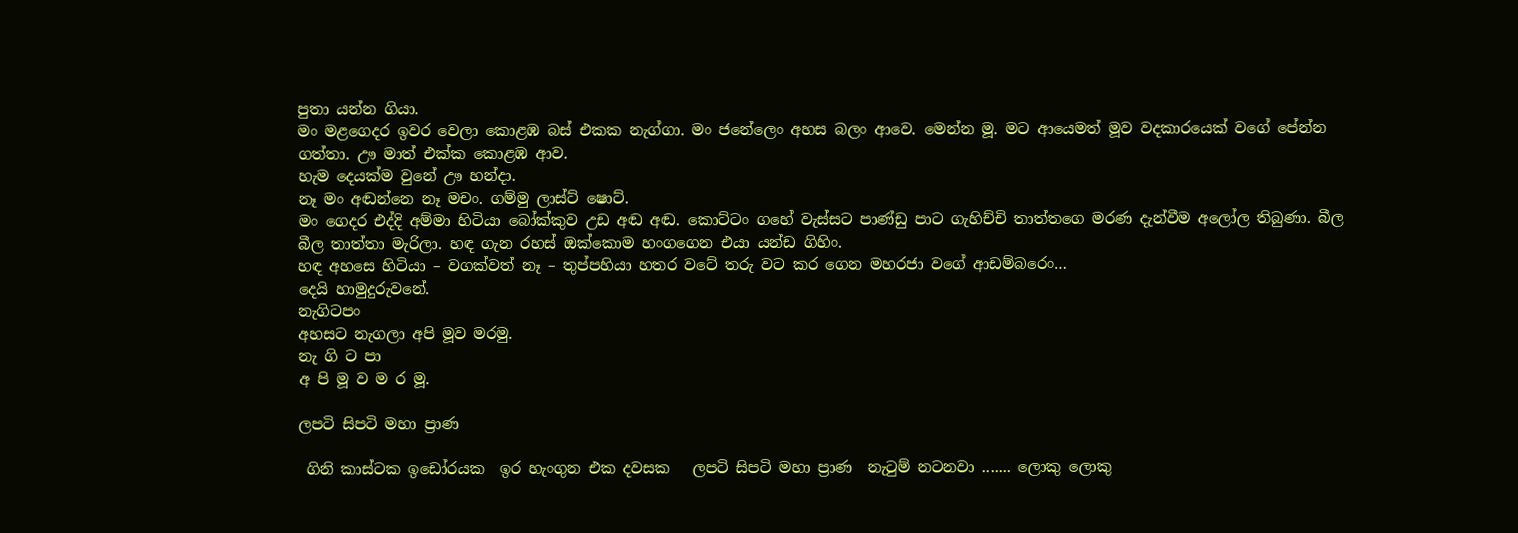පුතා යන්න ගියා.
මං මළගෙදර ඉවර වෙලා කොළඹ බස් එකක නැග්ගා. මං ජනේලෙං අහස බලං ආවෙ. මෙන්න මූ. මට ආයෙමත් මූව වදකාරයෙක් වගේ පේන්න ගත්තා. ඌ මාත් එක්ක කොළඹ ආව.
හැම දෙයක්ම වුනේ ඌ හන්දා.
නෑ මං අඬන්නෙ නෑ මචං. ගම්මු ලාස්ට් ෂොට්.
මං ගෙදර එද්දි අම්මා හිටියා බෝක්කුව උඩ අඬ අඬ. කොට්ටං ගහේ වැස්සට පාණ්ඩු පාට ගැහිච්චි තාත්තගෙ මරණ දැන්වීම අලෝල තිබුණා. බීල බීල තාත්තා මැරිලා. හඳ ගැන රහස් ඔක්කොම හංගගෙන එයා යන්ඩ ගිහිං.
හඳ අහසෙ හිටියා – වගක්වත් නෑ – තුප්පහියා හතර වටේ තරු වට කර ගෙන මහරජා වගේ ආඩම්බරෙං…
දෙයි හාමුදුරුවනේ.
නැගිටපං
අහසට නැගලා අපි මූව මරමු.
නැ ගි ට පා
අ පි මූ ව ම ර මූ.

ලපටි සිපටි මහා ප්‍රාණ

 ගිනි කාස්ටක ඉඩෝරයක  ඉර හැංගුන එක දවසක   ලපටි සිපටි මහා ප්‍රාණ  නැටුම් නටනවා ....... ලොකු ලොකු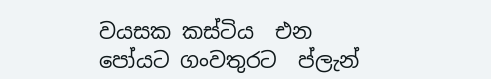වයසක කස්ටිය  එන පෝයට ගංවතුරට  ප්ලැන්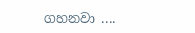ගහනවා ....